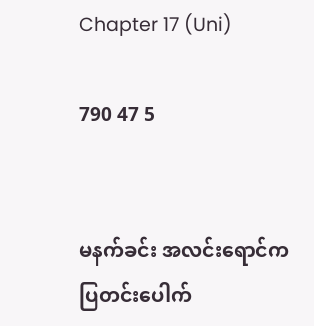Chapter 17 (Uni)

790 47 5


မနက်ခင်း အလင်းရောင်က ပြတင်းပေါက်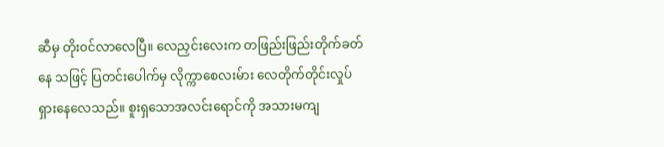ဆီမှ တိုး၀င်လာလေပြီ။ လေညှင်းလေးက တဖြည်းဖြည်းတိုက်ခတ်နေ သဖြင့် ပြတင်းပေါက်မှ လိုက္ကာစေလးမ်ား လေတိုက်တိုင်းလှုပ်ရှားနေလေသည်။ စူးရှသောအလင်းရောင်ကို အသားမကျ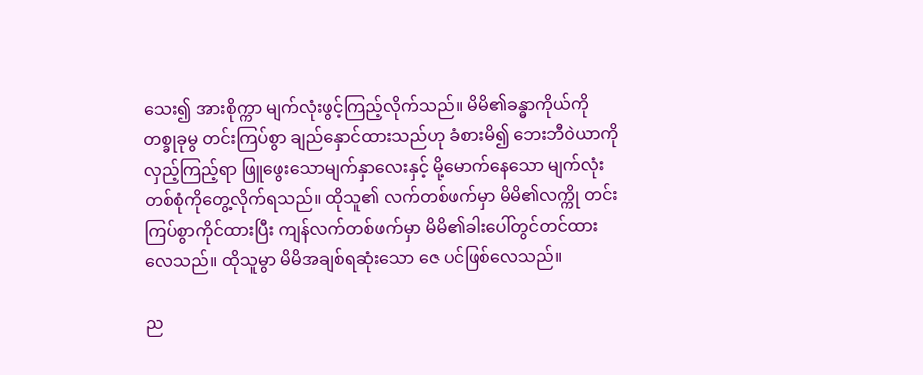သေး၍ အားစိုက္ကာ မျက်လုံးဖွင့်ကြည့်လိုက်သည်။ မိမိ၏ခန္ဓာကိုယ်ကို တစ္ခုခုမွ တင်းကြပ်စွာ ချည်နှောင်ထားသည်ဟု ခံစားမိ၍ ဘေးဘီ၀ဲယာကို လှည့်ကြည့်ရာ ဖြူဖွေးသောမျက်နှာလေးနှင့် မို့မောက်နေသော မျက်လုံးတစ်စုံကိုတွေ့လိုက်ရသည်။ ထိုသူ၏ လက်တစ်ဖက်မှာ မိမိ၏လက္ကို တင်းကြပ်စွာကိုင်ထားပြီး ကျန်လက်တစ်ဖက်မှာ မိမိ၏ခါးပေါ်တွင်တင်ထားလေသည်။ ထိုသူမွာ မိမိအချစ်ရဆုံးသော ဇေ ပင်ဖြစ်လေသည်။

ည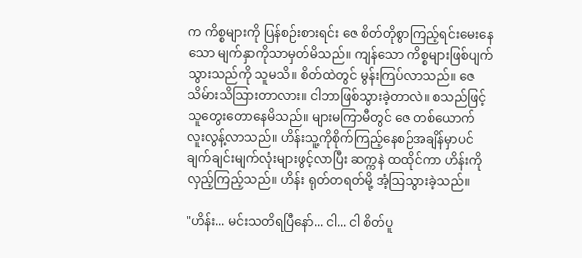က ကိစ္စများကို ပြန်စဉ်းစားရင်း ဇေ စိတ်တိုစွာကြည့်ရင်းမေးနေသော မျက်နှာကိုသာမှတ်မိသည်။ ကျန်သော ကိစ္စများဖြစ်ပျက်သွားသည်ကို သူမသိ။ စိတ်ထဲတွင် မွန်းကြပ်လာသည်။ ဇေ သိမ်ားသိသြားတာလား။ ငါဘာဖြစ်သွားခဲ့တာလဲ။ စသည်ဖြင့် သူတွေးတောနေမိသည်။ များမကြာမီတွင် ဇေ တစ်ယောက် လူးလွန့်လာသည်။ ဟိန်းသူ့ကိုစိုက်ကြည့်နေစဉ်အချိန်မှာပင် ချက်ချင်းမျက်လုံးများဖွင့်လာပြီး ဆက္ကနဲ ထထိုင်ကာ ဟိန်းကို လှည့်ကြည့်သည်။ ဟိန်း ရုတ်တရတ်မို့ အံ့သြသွားခဲ့သည်။

"ဟိန်း... မင်းသတိရပြီနော်... ငါ... ငါ စိတ်ပူ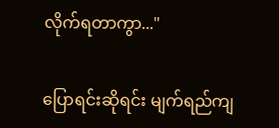လိုက်ရတာကွာ..."

ပြောရင်းဆိုရင်း မျက်ရည်ကျ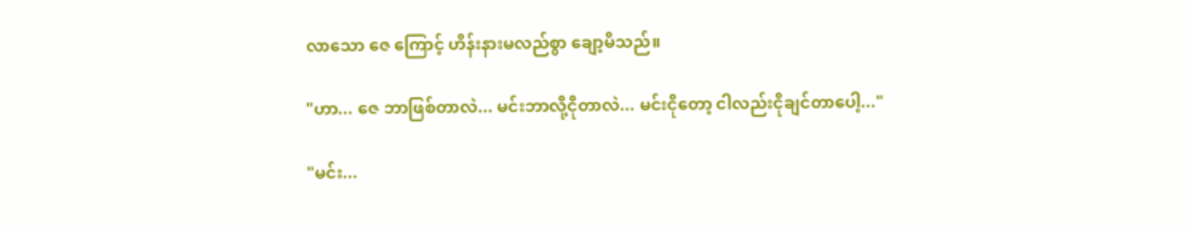လာသော ဇေ ကြောင့် ဟိန်းနားမလည်စွာ ချော့မိသည်။

"ဟာ... ဇေ ဘာဖြစ်တာလဲ... မင်းဘာလို့ငိုတာလဲ... မင်းငိုတော့ ငါလည်းငိုချင်တာပေါ့..."

"မင်း...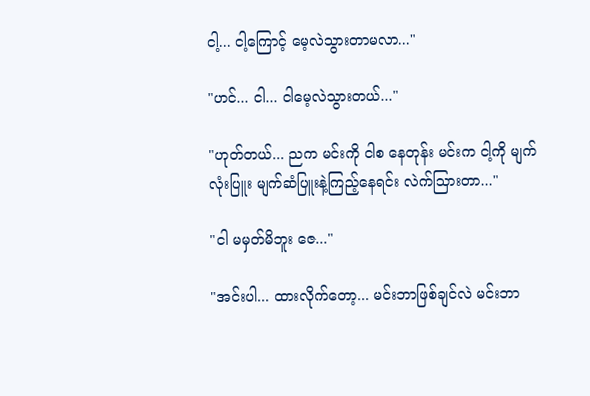ငါ့... ငါ့ကြောင့် မေ့လဲသွားတာမလာ..."

"ဟင်... ငါ... ငါမေ့လဲသွားတယ်..."

"ဟုတ်တယ်... ညက မင်းကို ငါစ နေတုန်း မင်းက ငါ့ကို မျက်လုံးပြူး မျက်ဆံပြူးနဲ့ကြည့်နေရင်း လဲက်သြားတာ..."

"ငါ မမှတ်မိဘူး ဇေ..."

"အင်းပါ... ထားလိုက်တော့... မင်းဘာဖြစ်ချင်လဲ မင်းဘာ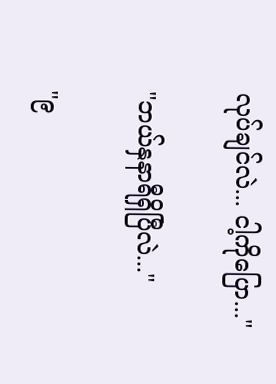လုပ်ချင်လဲ... ငါ့ကိုပြော..."

"ဘယ်နှနာရီရှိပြီလဲ..."

"၉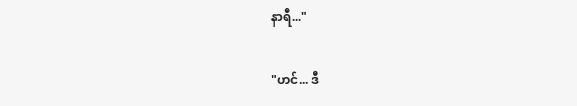နာရီ..."

"ဟင်... ဒီ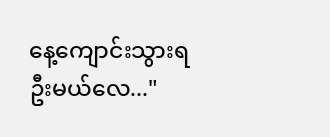နေ့ကျောင်းသွားရဦးမယ်လေ..."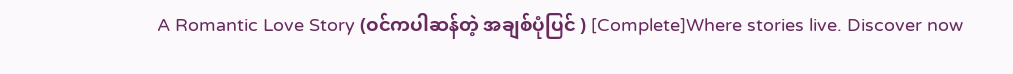A Romantic Love Story (ဝင်ကပါဆန်တဲ့ အချစ်ပုံပြင် ) [Complete]Where stories live. Discover now